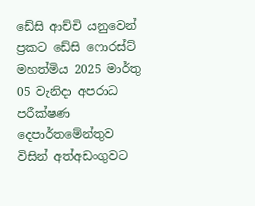ඩේසි ආච්චි යනුවෙන් ප්‍රකට ඩේසි ෆොරස්ට් මහත්මිය 2025 මාර්තු 05 වැනිදා අපරාධ පරීක්ෂණ දෙපාර්තමේන්තුව විසින් අත්අඩංගුවට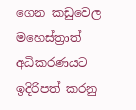ගෙන කඩුවෙල මහෙස්ත්‍රාත් අධිකරණයට ඉදිරිපත් කරනු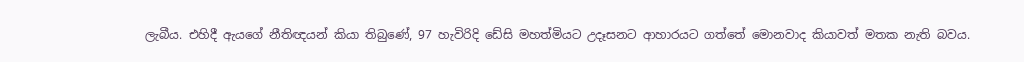ලැබීය. එහිදී ඇයගේ නීතිඥයන් කියා තිබුණේ, 97 හැවිරිදි ඩේසි මහත්මියට උදෑසනට ආහාරයට ගත්තේ මොනවාද කියාවත් මතක නැති බවය.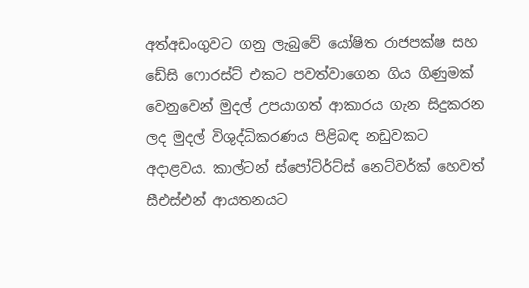අත්අඩංගුවට ගනු ලැබුවේ යෝෂිත රාජපක්ෂ සහ ඩේසි ෆොරස්ට් එකට පවත්වාගෙන ගිය ගිණුමක් වෙනුවෙන් මුදල් උපයාගත් ආකාරය ගැන සිදුකරන ලද මුදල් විශුද්ධිකරණය පිළිබඳ නඩුවකට අදාළවය. කාල්ටන් ස්පෝට්ර්ට්ස් නෙට්වර්ක් හෙවත් සීඑස්එන් ආයතනයට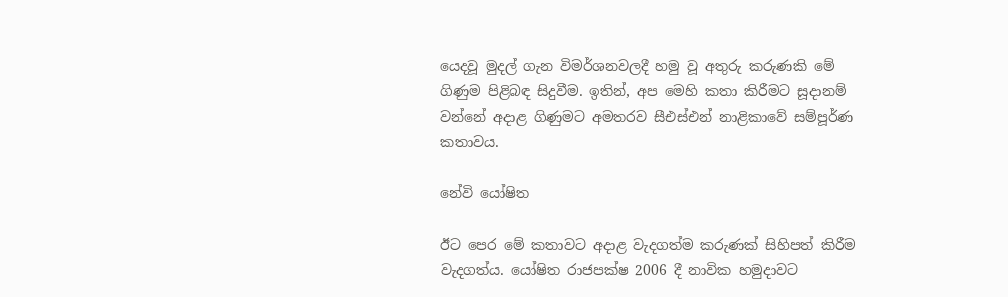යෙදවූ මුදල් ගැන විමර්ශනවලදී හමු වූ අතුරු කරුණකි මේ ගිණුම පිළිබඳ සිදුවීම. ඉතින්, අප මෙහි කතා කිරීමට සූදානම් වන්නේ අදාළ ගිණුමට අමතරව සීඑස්එන් නාළිකාවේ සම්පූර්ණ කතාවය.

නේවි යෝෂිත

ඊට පෙර මේ කතාවට අදාළ වැදගත්ම කරුණක් සිහිපත් කිරීම වැදගත්ය. යෝෂිත රාජපක්ෂ 2006 දී නාවික හමුදාවට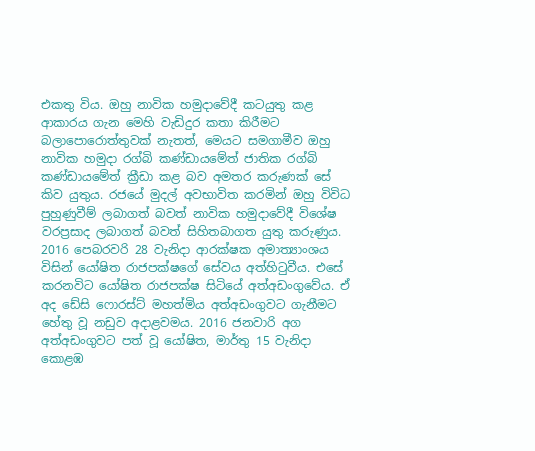එකතු විය. ඔහු නාවික හමුදාවේදී කටයුතු කළ ආකාරය ගැන මෙහි වැඩිදුර කතා කිරීමට බලාපොරොත්තුවක් නැතත්, මෙයට සමගාමීව ඔහු නාවික හමුදා රග්බි කණ්ඩායමේත් ජාතික රග්බි කණ්ඩායමේත් ක්‍රීඩා කළ බව අමතර කරුණක් සේ කිව යුතුය. රජයේ මුදල් අවභාවිත කරමින් ඔහු විවිධ පුහුණුවීම් ලබාගත් බවත් නාවික හමුදාවේදී විශේෂ වරප්‍රසාද ලබාගත් බවත් සිහිතබාගත යුතු කරුණුය. 2016 පෙබරවරි 28 වැනිදා ආරක්ෂක අමාත්‍යාංශය විසින් යෝෂිත රාජපක්ෂගේ සේවය අත්හිටුවීය. එසේ කරනවිට යෝෂිත රාජපක්ෂ සිටියේ අත්අඩංගුවේය. ඒ අද ඩේසි ෆොරස්ට් මහත්මිය අත්අඩංගුවට ගැනීමට හේතු වූ නඩුව අදාළවමය. 2016 ජනවාරි අග අත්අඩංගුවට පත් වූ යෝෂිත, මාර්තු 15 වැනිදා කොළඹ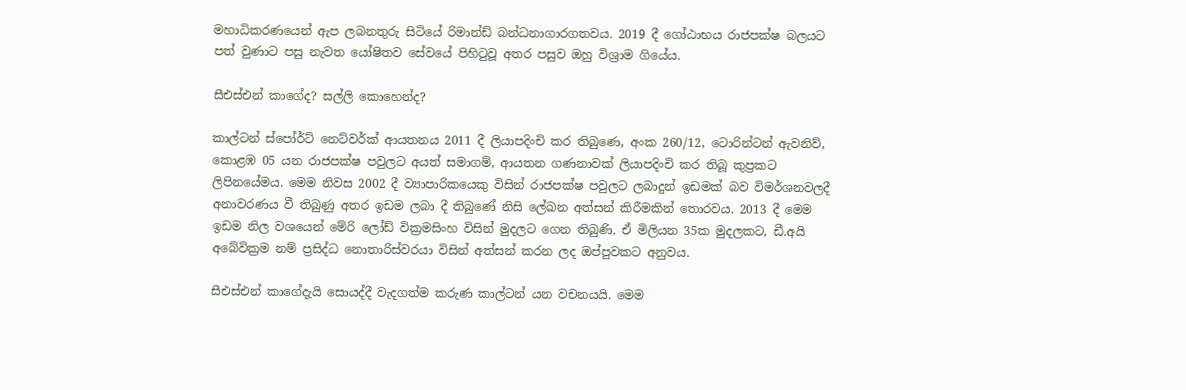මහාධිකරණයෙන් ඇප ලබනතුරු සිටියේ රිමාන්ඩ් බන්ධනාගාරගතවය. 2019 දී ගෝඨාභය රාජපක්ෂ බලයට පත් වුණාට පසු නැවත යෝෂිතව සේවයේ පිහිටුවූ අතර පසුව ඔහු විශ්‍රාම ගියේය.

සීඑස්එන් කාගේද? සල්ලි කොහෙන්ද?

කාල්ටන් ස්පෝර්ට් නෙට්වර්ක් ආයතනය 2011 දී ලියාපදිංචි කර තිබුණෙ, අංක 260/12, ටොරින්ටන් ඇවනිව්, කොළඹ 05 යන රාජපක්ෂ පවුලට අයත් සමාගම්, ආයතන ගණනාවක් ලියාපදිංචි කර තිබූ කුප්‍රකට ලිපිනයේමය. මෙම නිවස 2002 දී ව්‍යාපාරිකයෙකු විසින් රාජපක්ෂ පවුලට ලබාදුන් ඉඩමක් බව විමර්ශනවලදී අනාවරණය වී තිබුණු අතර ඉඩම ලබා දී තිබුණේ නිසි ලේඛන අත්සන් කිරීමකින් තොරවය. 2013 දී මෙම ඉඩම නිල වශයෙන් මේරි ලෝඩ් වික්‍රමසිංහ විසින් මුදලට ගෙන තිබුණි. ඒ මිලියන 35ක මුදලකට, ඩී.අයි අබේවික්‍රම නම් ප්‍රසිද්ධ නොතාරිස්වරයා විසින් අත්සන් කරන ලද ඔප්පුවකට අනුවය.

සීඑස්එන් කාගේදැයි සොයද්දී වැදගත්ම කරුණ කාල්ටන් යන වචනයයි. මෙම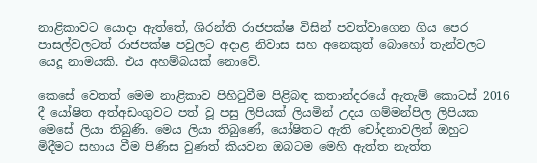නාළිකාවට යොදා ඇත්තේ, ශිරන්ති රාජපක්ෂ විසින් පවත්වාගෙන ගිය පෙර පාසල්වලටත් රාජපක්ෂ පවුලට අදාළ නිවාස සහ අනෙකුත් බොහෝ තැන්වලට යෙදූ නාමයකි. එය අහම්බයක් නොවේ.

කෙසේ වෙතත් මෙම නාළිකාව පිහිටුවීම පිළිබඳ කතාන්දරයේ ඇතැම් කොටස් 2016 දී යෝෂිත අත්අඩංගුවට පත් වූ පසු ලිපියක් ලියමින් උදය ගම්මන්පිල ලිපියක මෙසේ ලියා තිබුණි. මෙය ලියා තිබුණේ, යෝෂිතට ඇති චෝදනාවලින් ඔහුට මිදීමට සහාය වීම පිණිස වුණත් කියවන ඔබටම මෙහි ඇත්ත නැත්ත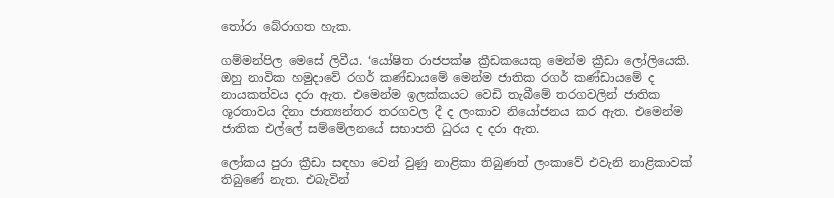තෝරා බේරාගත හැක.

ගම්මන්පිල මෙසේ ලිවීය. ‘යෝෂිත රාජපක්ෂ ක්‍රීඩකයෙකු මෙන්ම ක්‍රීඩා ලෝලියෙකි. ඔහු නාවික හමුදාවේ රගර් කණ්ඩායමේ මෙන්ම ජාතික රගර් කණ්ඩායමේ ද නායකත්වය දරා ඇත. එමෙන්ම ඉලක්කයට වෙඩි තැබීමේ තරගවලින් ජාතික ශූරතාවය දිනා ජාත්‍යන්තර තරගවල දී ද ලංකාව නියෝජනය කර ඇත. එමෙන්ම ජාතික එල්ලේ සම්මේලනයේ සභාපති ධුරය ද දරා ඇත.

ලෝකය පුරා ක්‍රීඩා සඳහා වෙන් වුණු නාළිකා තිබුණත් ලංකාවේ එවැනි නාළිකාවක් තිබුණේ නැත. එබැවින්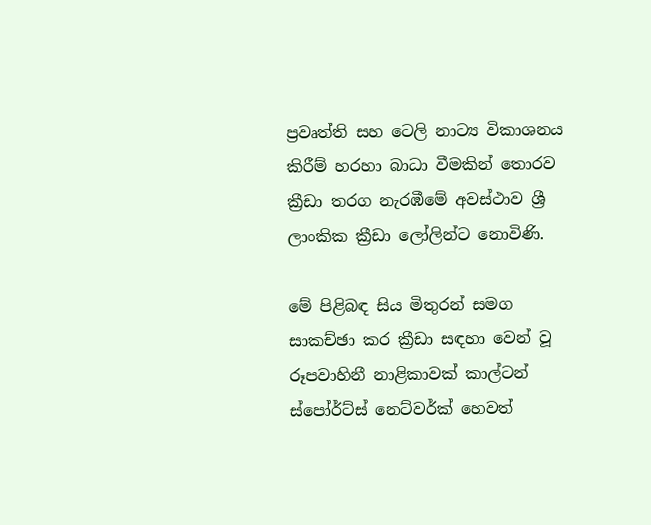ප්‍රවෘත්ති සහ ටෙලි නාට්‍ය විකාශනය කිරීම් හරහා බාධා වීමකින් තොරව ක්‍රීඩා තරග නැරඹීමේ අවස්ථාව ශ්‍රී ලාංකික ක්‍රීඩා ලෝලින්ට නොවිණි.

මේ පිළිබඳ සිය මිතුරන් සමග සාකච්ඡා කර ක්‍රීඩා සඳහා වෙන් වූ රූපවාහිනී නාළිකාවක් කාල්ටන් ස්පෝර්ට්ස් නෙට්වර්ක් හෙවත්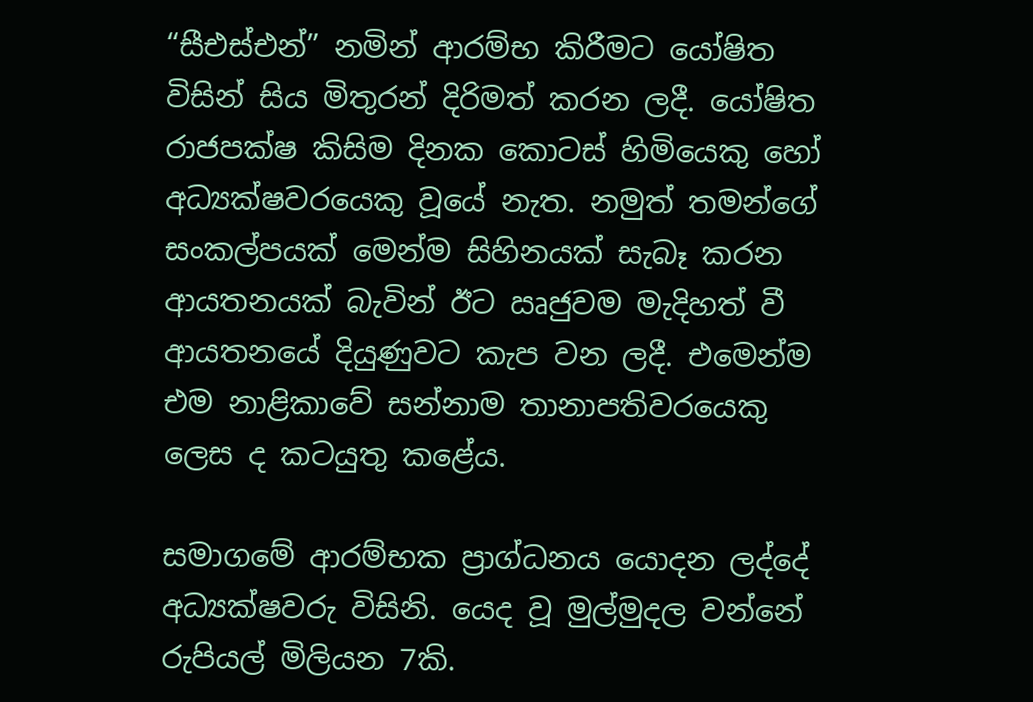“සීඑස්එන්” නමින් ආරම්භ කිරීමට යෝෂිත විසින් සිය මිතුරන් දිරිමත් කරන ලදී. යෝෂිත රාජපක්ෂ කිසිම දිනක කොටස් හිමියෙකු හෝ අධ්‍යක්ෂවරයෙකු වූයේ නැත. නමුත් තමන්ගේ සංකල්පයක් මෙන්ම සිහිනයක් සැබෑ කරන ආයතනයක් බැවින් ඊට ඍජුවම මැදිහත් වී ආයතනයේ දියුණුවට කැප වන ලදී. එමෙන්ම එම නාළිකාවේ සන්නාම තානාපතිවරයෙකු ලෙස ද කටයුතු කළේය.

සමාගමේ ආරම්භක ප්‍රාග්ධනය යොදන ලද්දේ අධ්‍යක්ෂවරු විසිනි. යෙද වූ මුල්මුදල වන්නේ රුපියල් මිලියන 7කි.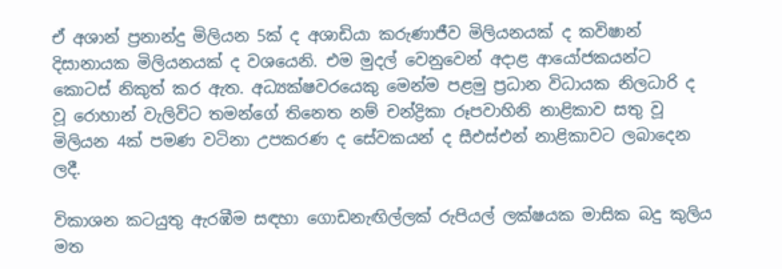ඒ අශාන් ප්‍රනාන්දු මිලියන 5ක් ද අශාඩියා කරුණාජීව මිලියනයක් ද කවිෂාන් දිසානායක මිලියනයක් ද වශයෙනි. එම මුදල් වෙනුවෙන් අදාළ ආයෝජකයන්ට කොටස් නිකුත් කර ඇත. අධ්‍යක්ෂවරයෙකු මෙන්ම පළමු ප්‍රධාන විධායක නිලධාරි ද වූ රොහාන් වැලිවිට තමන්ගේ තිනෙත නම් චන්ද්‍රිකා රූපවාහිනි නාළිකාව සතු වූ මිලියන 4ක් පමණ වටිනා උපකරණ ද සේවකයන් ද සීඑස්එන් නාළිකාවට ලබාදෙන ලදී.

විකාශන කටයුතු ඇරඹීම සඳහා ගොඩනැඟිල්ලක් රුපියල් ලක්ෂයක මාසික බදු කුලිය මත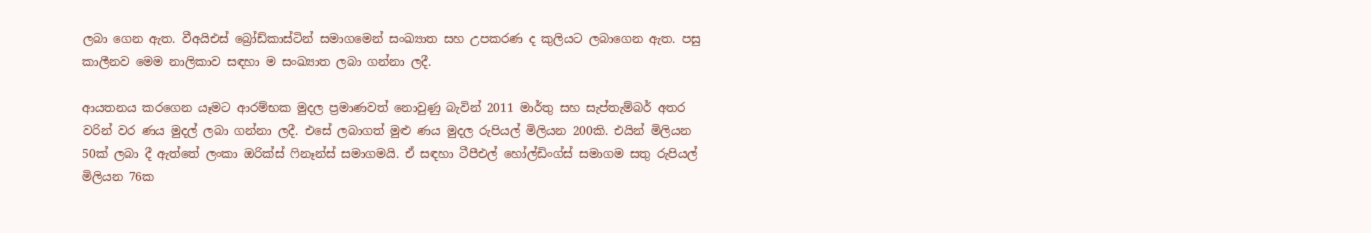ලබා ගෙන ඇත. වීඅයිඑස් බ්‍රෝඩ්කාස්ටින් සමාගමෙන් සංඛ්‍යාත සහ උපකරණ ද කුලියට ලබාගෙන ඇත. පසු කාලීනව මෙම නාලිකාව සඳහා ම සංඛ්‍යාත ලබා ගන්නා ලදී.

ආයතනය කරගෙන යෑමට ආරම්භක මුදල ප්‍රමාණවත් නොවුණු බැවින් 2011 මාර්තු සහ සැප්තැම්බර් අතර වරින් වර ණය මුදල් ලබා ගන්නා ලදී. එසේ ලබාගත් මුළු ණය මුදල රුපියල් මිලියන 200කි. එයින් මිලියන 50ක් ලබා දී ඇත්තේ ලංකා ඔරික්ස් ෆිනෑන්ස් සමාගමයි. ඒ සඳහා ටීපීඑල් හෝල්ඩිංග්ස් සමාගම සතු රුපියල් මිලියන 76ක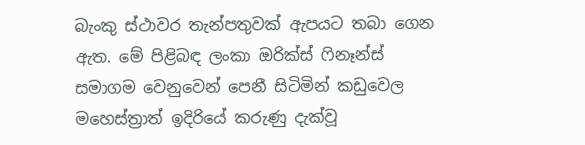බැංකු ස්ථාවර තැන්පතුවක් ඇපයට තබා ගෙන ඇත. මේ පිළිබඳ ලංකා ඔරික්ස් ෆිනෑන්ස් සමාගම වෙනුවෙන් පෙනී සිටිමින් කඩුවෙල මහෙස්ත්‍රාත් ඉදිරියේ කරුණු දැක්වූ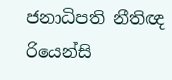ජනාධිපති නීතිඥ රියෙන්සි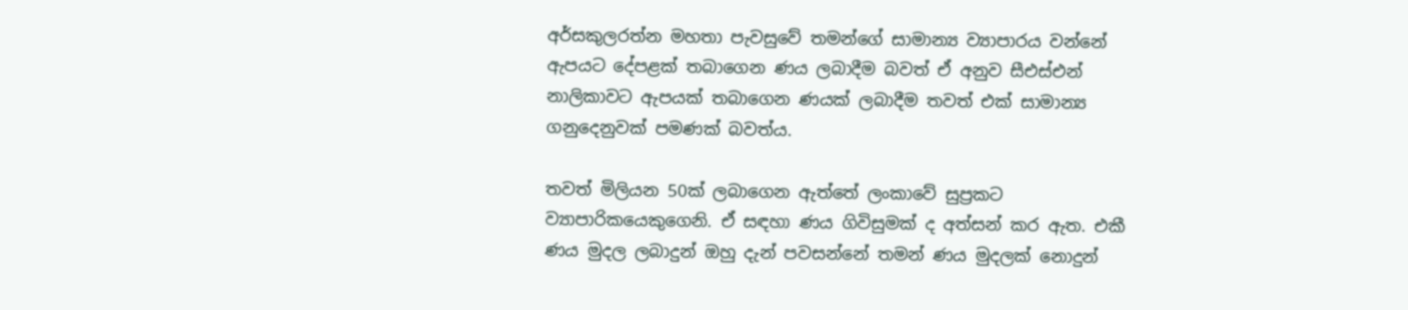අර්සකුලරත්න මහතා පැවසුවේ තමන්ගේ සාමාන්‍ය ව්‍යාපාරය වන්නේ ඇපයට දේපළක් තබාගෙන ණය ලබාදීම බවත් ඒ අනුව සීඑස්එන් නාලිකාවට ඇපයක් තබාගෙන ණයක් ලබාදීම තවත් එක් සාමාන්‍ය ගනුදෙනුවක් පමණක් බවත්ය.

තවත් මිලියන 50ක් ලබාගෙන ඇත්තේ ලංකාවේ සුප්‍රකට ව්‍යාපාරිකයෙකුගෙනි. ඒ සඳහා ණය ගිවිසුමක් ද අත්සන් කර ඇත. එකී ණය මුදල ලබාදුන් ඔහු දැන් පවසන්නේ තමන් ණය මුදලක් නොදුන්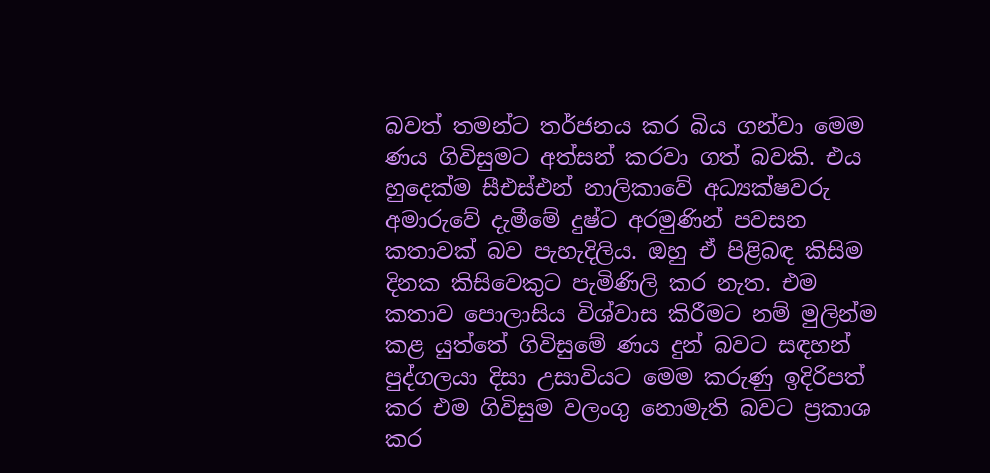බවත් තමන්ට තර්ජනය කර බිය ගන්වා මෙම ණය ගිවිසුමට අත්සන් කරවා ගත් බවකි. එය හුදෙක්ම සීඑස්එන් නාලිකාවේ අධ්‍යක්ෂවරු අමාරුවේ දැමීමේ දුෂ්ට අරමුණින් පවසන කතාවක් බව පැහැදිලිය. ඔහු ඒ පිළිබඳ කිසිම දිනක කිසිවෙකුට පැමිණිලි කර නැත. එම කතාව පොලාසිය විශ්වාස කිරීමට නම් මුලින්ම කළ යුත්තේ ගිවිසුමේ ණය දුන් බවට සඳහන් පුද්ගලයා දිසා උසාවියට මෙම කරුණු ඉදිරිපත් කර එම ගිවිසුම වලංගු නොමැති බවට ප්‍රකාශ කර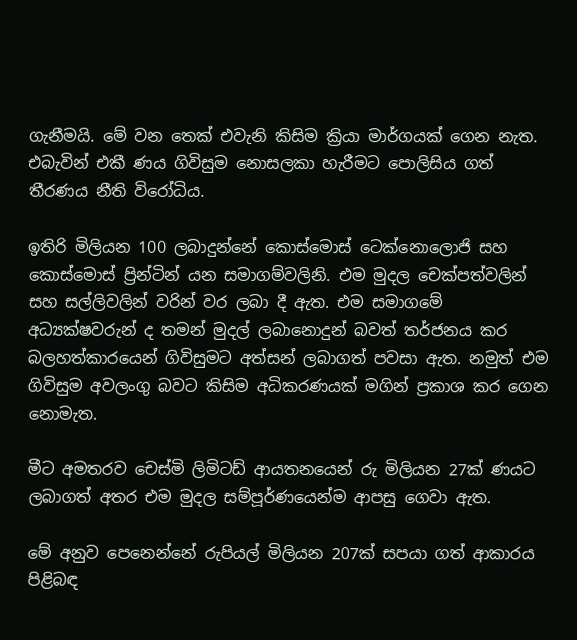ගැනීමයි. මේ වන තෙක් එවැනි කිසිම ක්‍රියා මාර්ගයක් ගෙන නැත. එබැවින් එකී ණය ගිවිසුම නොසලකා හැරීමට පොලිසිය ගත් තීරණය නීති විරෝධිය.

ඉතිරි මිලියන 100 ලබාදුන්නේ කොස්මොස් ටෙක්නොලොජි සහ කොස්මොස් ප්‍රින්ටින් යන සමාගම්වලිනි. එම මුදල චෙක්පත්වලින් සහ සල්ලිවලින් වරින් වර ලබා දී ඇත. එම සමාගමේ අධ්‍යක්ෂවරුන් ද තමන් මුදල් ලබානොදුන් බවත් තර්ජනය කර බලහත්කාරයෙන් ගිවිසුමට අත්සන් ලබාගත් පවසා ඇත. නමුත් එම ගිවිසුම අවලංගු බවට කිසිම අධිකරණයක් මගින් ප්‍රකාශ කර ගෙන නොමැත.

මීට අමතරව චෙස්මි ලිමිටඩ් ආයතනයෙන් රු මිලියන 27ක් ණයට ලබාගත් අතර එම මුදල සම්පූර්ණයෙන්ම ආපසු ගෙවා ඇත.

මේ අනුව පෙනෙන්නේ රුපියල් මිලියන 207ක් සපයා ගත් ආකාරය පිළිබඳ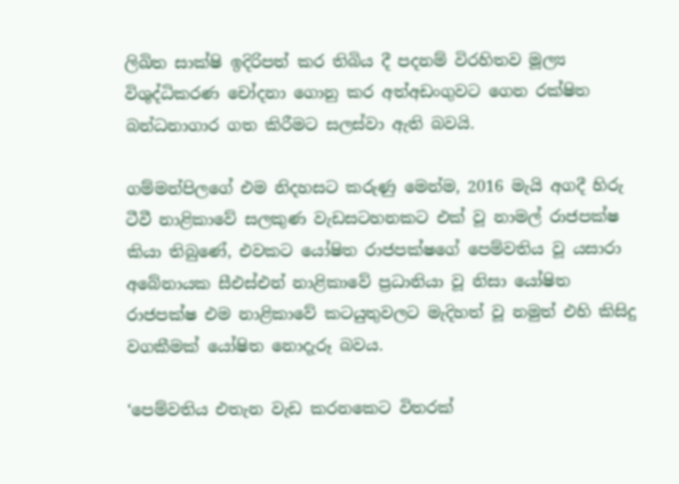ලිඛිත සාක්ෂි ඉදිරිපත් කර තිබිය දී පදනම් විරහිතව මූල්‍ය විශුද්ධිකරණ චෝදනා ගොනු කර අත්අඩංගුවට ගෙන රක්ෂිත බන්ධනාගාර ගත කිරීමට සලස්වා ඇති බවයි.

ගම්මන්පිලගේ එම නිදහසට කරුණු මෙන්ම, 2016 මැයි අගදී හිරු ටීවී නාළිකාවේ සලකුණ වැඩසටහනකට එක් වූ නාමල් රාජපක්ෂ කියා තිබුණේ, එවකට යෝෂිත රාජපක්ෂගේ පෙම්වතිය වූ යසාරා අබේනායක සීඑස්එන් නාළිකාවේ ප්‍රධානියා වූ නිසා යෝෂිත රාජපක්ෂ එම නාළිකාවේ කටයුතුවලට මැදිහත් වූ නමුත් එහි කිසිදු වගකීමක් යෝෂිත නොදැරූ බවය.

‘පෙම්වතිය එතැන වැඩ කරනකෙට විතරක්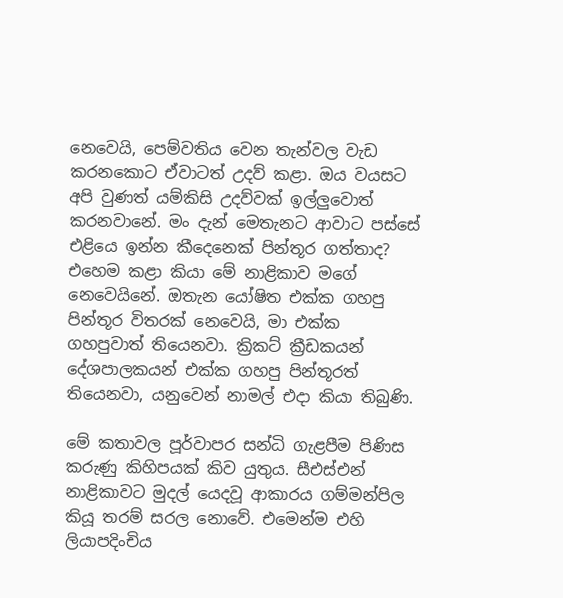නෙවෙයි, පෙම්වතිය වෙන තැන්වල වැඩ කරනකොට ඒවාටත් උදව් කළා. ඔය වයසට අපි වුණත් යම්කිසි උදව්වක් ඉල්ලුවොත් කරනවානේ. මං දැන් මෙතැනට ආවාට පස්සේ එළියෙ ඉන්න කීදෙනෙක් පින්තූර ගත්තාද? එහෙම කළා කියා මේ නාළිකාව මගේ නෙවෙයිනේ. ඔතැන යෝෂිත එක්ක ගහපු පින්තූර විතරක් නෙවෙයි, මා එක්ක ගහපුවාත් තියෙනවා. ක්‍රිකට් ක්‍රීඩකයන් දේශපාලකයන් එක්ක ගහපු පින්තූරත් තියෙනවා, යනුවෙන් නාමල් එදා කියා තිබුණි.

මේ කතාවල පූර්වාපර සන්ධි ගැළපීම පිණිස කරුණු කිහිපයක් කිව යුතුය. සීඑස්එන් නාළිකාවට මුදල් යෙදවූ ආකාරය ගම්මන්පිල කියූ තරම් සරල නොවේ. එමෙන්ම එහි ලියාපදිංචිය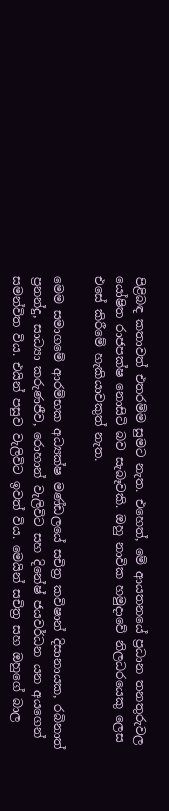පිළිබඳ කතාවත් එතරම්ම සුමට නැත. එහෙත්, මේ ආයතනයේ ප්‍රධාන තනතුරුවල යෝෂිත රාජපක්ෂ නොසිටි බව සැබෑවකි. ඔහු නාවික හමුදාවේ නිලධරයෙකු ලෙස එසේ කිරීමේ හැකියාවකුත් නැත.

මෙම සමාගමේ ආරම්භක අධ්‍යක්ෂ මණ්ඩලයේ සචිත්‍ර කවිෂාන් දිසානායක, රබිනාත් ප්‍රනන්දු, සාධ්‍යා කරුණජීව, රොහාන් වැලිවිට සහ දිනේෂ් ජයවර්ධන යන අයගෙන් සමන්විත විය. එයින් පසුව වැලිවිට ඉවත් විය. මෙයින් සචිත්‍ර සහ ඔහුගේ බාල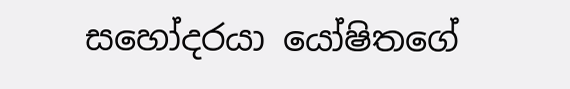සහෝදරයා යෝෂිතගේ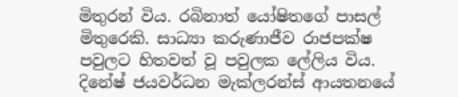මිතුරන් විය. රබිනාත් යෝෂිතගේ පාසල් මිතුරෙකි. සාධ්‍යා කරුණාජීව රාජපක්ෂ පවුලට හිතවත් වූ පවුලක ලේලිය විය. දිනේෂ් ජයවර්ධන මැක්ලරන්ස් ආයතනයේ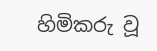හිමිකරු වූ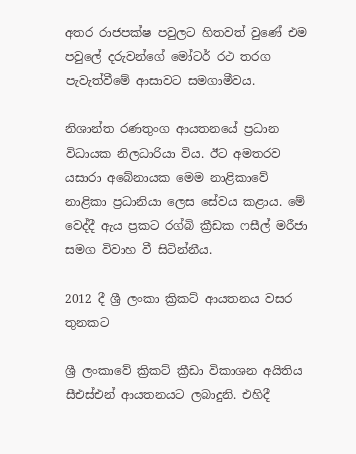අතර රාජපක්ෂ පවුලට හිතවත් වුණේ එම පවුලේ දරුවන්ගේ මෝටර් රථ තරග පැවැත්වීමේ ආසාවට සමගාමීවය.

නිශාන්ත රණතුංග ආයතනයේ ප්‍රධාන විධායක නිලධාරියා විය. ඊට අමතරව යසාරා අබේනායක මෙම නාළිකාවේ නාළිකා ප්‍රධානියා ලෙස සේවය කළාය. මේ වෙද්දී ඇය ප්‍රකට රග්බි ක්‍රීඩක ෆසීල් මරීජා සමග විවාහ වී සිටින්නීය.

2012 දී ශ්‍රී ලංකා ක්‍රිකට් ආයතනය වසර තුනකට

ශ්‍රී ලංකාවේ ක්‍රිකට් ක්‍රීඩා විකාශන අයිතිය සීඑස්එන් ආයතනයට ලබාදුනි. එහිදී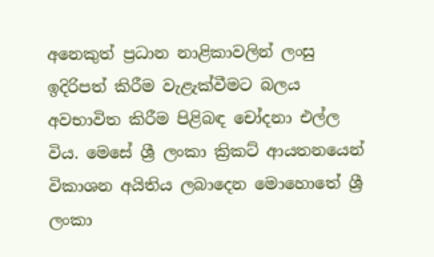අනෙකුත් ප්‍රධාන නාළිකාවලින් ලංසු ඉදිරිපත් කිරීම වැළැක්වීමට බලය අවභාවිත කිරීම පිළිබඳ චෝදනා එල්ල විය. මෙසේ ශ්‍රී ලංකා ක්‍රිකට් ආයතනයෙන් විකාශන අයිතිය ලබාදෙන මොහොතේ ශ්‍රී ලංකා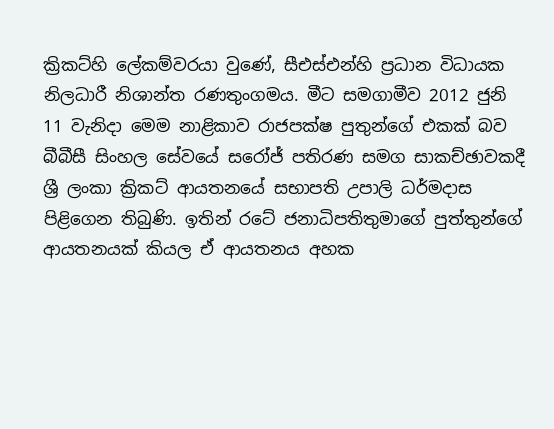ක්‍රිකට්හි ලේකම්වරයා වුණේ, සීඑස්එන්හි ප්‍රධාන විධායක නිලධාරී නිශාන්ත රණතුංගමය. මීට සමගාමීව 2012 ජුනි 11 වැනිදා මෙම නාළිකාව රාජපක්ෂ පුතුන්ගේ එකක් බව බීබීසී සිංහල සේවයේ සරෝජ් පතිරණ සමග සාකච්ඡාවකදී ශ්‍රී ලංකා ක්‍රිකට් ආයතනයේ සභාපති උපාලි ධර්මදාස පිළිගෙන තිබුණි. ඉතින් රටේ ජනාධිපතිතුමාගේ පුත්තුන්ගේ ආයතනයක් කියල ඒ ආයතනය අහක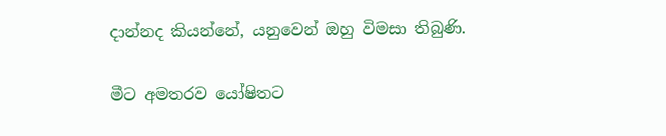දාන්නද කියන්නේ, යනුවෙන් ඔහු විමසා තිබුණි.

මීට අමතරව යෝෂිතට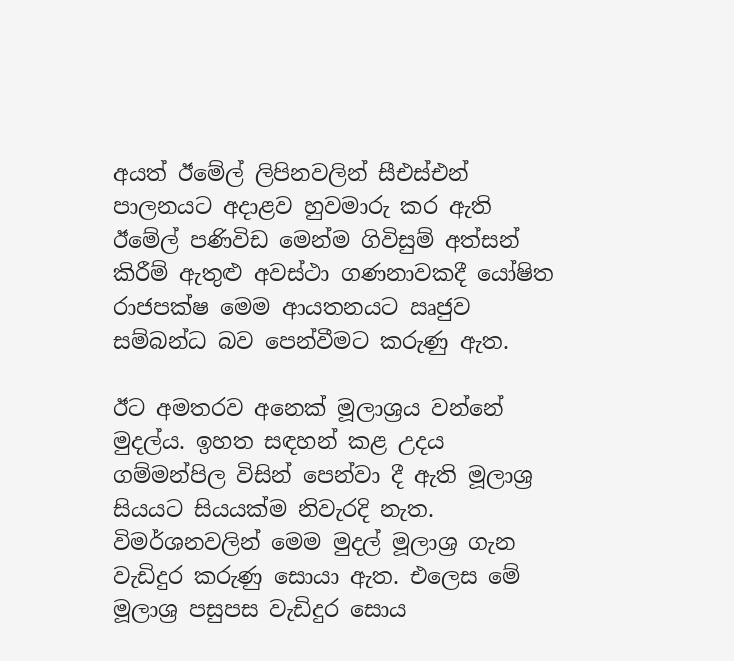අයත් ඊමේල් ලිපිනවලින් සීඑස්එන් පාලනයට අදාළව හුවමාරු කර ඇති ඊමේල් පණිවිඩ මෙන්ම ගිවිසුම් අත්සන් කිරීම් ඇතුළු අවස්ථා ගණනාවකදී යෝෂිත රාජපක්ෂ මෙම ආයතනයට ඍජුව සම්බන්ධ බව පෙන්වීමට කරුණු ඇත.

ඊට අමතරව අනෙක් මූලාශ්‍රය වන්නේ මුදල්ය. ඉහත සඳහන් කළ උදය ගම්මන්පිල විසින් පෙන්වා දී ඇති මූලාශ්‍ර සියයට සියයක්ම නිවැරදි නැත. විමර්ශනවලින් මෙම මුදල් මූලාශ්‍ර ගැන වැඩිදුර කරුණු සොයා ඇත. එලෙස මේ මූලාශ්‍ර පසුපස වැඩිදුර සොය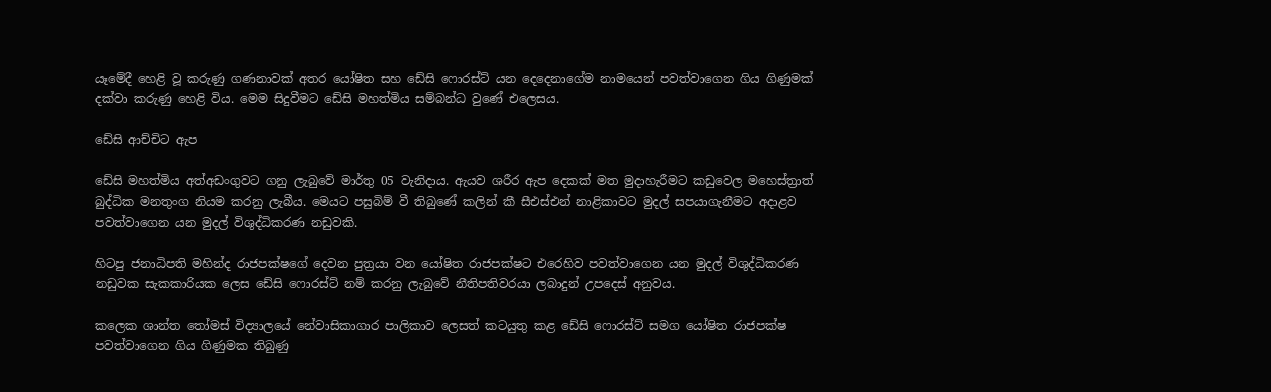යෑමේදී හෙළි වූ කරුණු ගණනාවක් අතර යෝෂිත සහ ඩේසි ෆොරස්ට් යන දෙදෙනාගේම නාමයෙන් පවත්වාගෙන ගිය ගිණුමක් දක්වා කරුණු හෙළි විය. මෙම සිදුවීමට ඩේසි මහත්මිය සම්බන්ධ වුණේ එලෙසය.

ඩේසි ආච්චිට ඇප

ඩේසි මහත්මිය අත්අඩංගුවට ගනු ලැබුවේ මාර්තු 05 වැනිදාය. ඇයව ශරීර ඇප දෙකක් මත මුදාහැරීමට කඩුවෙල මහෙස්ත්‍රාත් බුද්ධික මනතුංග නියම කරනු ලැබීය. මෙයට පසුබිම් වී තිබුණේ කලින් කී සීඑස්එන් නාළිකාවට මුදල් සපයාගැනීමට අදාළව පවත්වාගෙන යන මුදල් විශුද්ධිකරණ නඩුවකි.

හිටපු ජනාධිපති මහින්ද රාජපක්ෂගේ දෙවන පුත්‍රයා වන යෝෂිත රාජපක්ෂට එරෙහිව පවත්වාගෙන යන මුදල් විශුද්ධිකරණ නඩුවක සැකකාරියක ලෙස ඩේසි ෆොරස්ට් නම් කරනු ලැබුවේ නීතිපතිවරයා ලබාදුන් උපදෙස් අනුවය.

කලෙක ශාන්ත තෝමස් විද්‍යාලයේ නේවාසිකාගාර පාලිකාව ලෙසත් කටයුතු කළ ඩේසි ෆොරස්ට් සමග යෝෂිත රාජපක්ෂ පවත්වාගෙන ගිය ගිණුමක තිබුණු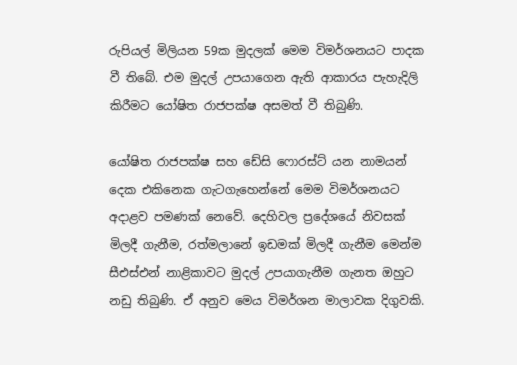රුපියල් මිලියන 59ක මුදලක් මෙම විමර්ශනයට පාදක වී තිබේ. එම මුදල් උපයාගෙන ඇති ආකාරය පැහැදිලි කිරීමට යෝෂිත රාජපක්ෂ අසමත් වී තිබුණි.

යෝෂිත රාජපක්ෂ සහ ඩේසි ෆොරස්ට් යන නාමයන් දෙක එකිනෙක ගැටගැහෙන්නේ මෙම විමර්ශනයට අදාළව පමණක් නෙවේ. දෙහිවල ප්‍රදේශයේ නිවසක් මිලදී ගැනීම, රත්මලානේ ඉඩමක් මිලදී ගැනීම මෙන්ම සීඑස්එන් නාළිකාවට මුදල් උපයාගැනීම ගැනත ඔහුට නඩු තිබුණි. ඒ අනුව මෙය විමර්ශන මාලාවක දිගුවකි.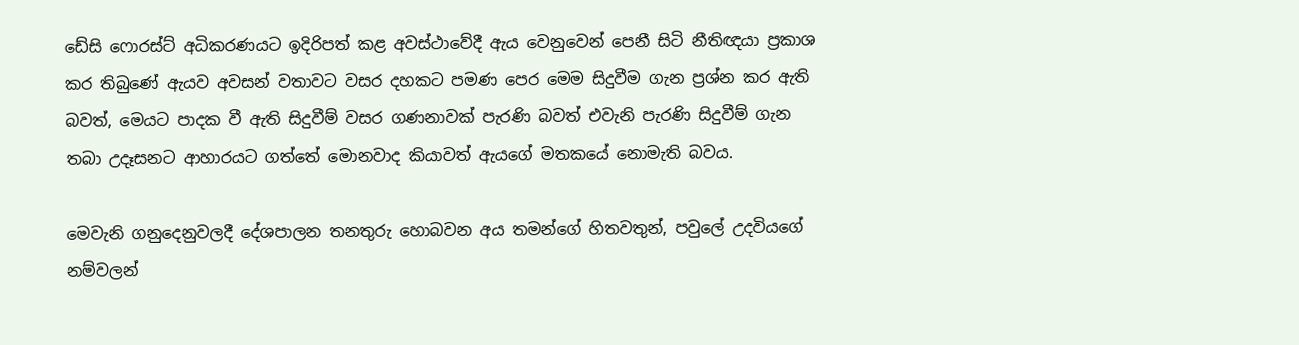ඩේසි ෆොරස්ට් අධිකරණයට ඉදිරිපත් කළ අවස්ථාවේදී ඇය වෙනුවෙන් පෙනී සිටි නීතිඥයා ප්‍රකාශ කර තිබුණේ ඇයව අවසන් වතාවට වසර දහකට පමණ පෙර මෙම සිදුවීම ගැන ප්‍රශ්න කර ඇති බවත්, මෙයට පාදක වී ඇති සිදුවීම් වසර ගණනාවක් පැරණි බවත් එවැනි පැරණි සිදුවීම් ගැන තබා උදෑසනට ආහාරයට ගත්තේ මොනවාද කියාවත් ඇයගේ මතකයේ නොමැති බවය.

මෙවැනි ගනුදෙනුවලදී දේශපාලන තනතුරු හොබවන අය තමන්ගේ හිතවතුන්, පවුලේ උදවියගේ නම්වලන්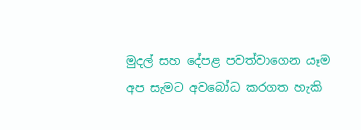මුදල් සහ දේපළ පවත්වාගෙන යෑම අප සැමට අවබෝධ කරගත හැකි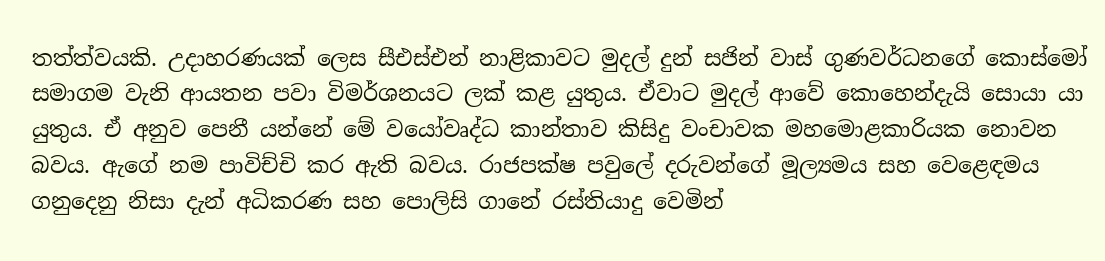තත්ත්වයකි. උදාහරණයක් ලෙස සීඑස්එන් නාළිකාවට මුදල් දුන් සජින් වාස් ගුණවර්ධනගේ කොස්මෝ සමාගම වැනි ආයතන පවා විමර්ශනයට ලක් කළ යුතුය. ඒවාට මුදල් ආවේ කොහෙන්දැයි සොයා යා යුතුය. ඒ අනුව පෙනී යන්නේ මේ වයෝවෘද්ධ කාන්තාව කිසිදු වංචාවක මහමොළකාරියක නොවන බවය. ඇගේ නම පාවිච්චි කර ඇති බවය. රාජපක්ෂ පවුලේ දරුවන්ගේ මූල්‍යමය සහ වෙළෙඳමය ගනුදෙනු නිසා දැන් අධිකරණ සහ පොලිසි ගානේ රස්තියාදු වෙමින්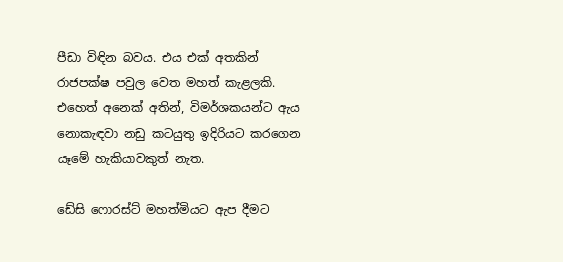පීඩා විඳින බවය. එය එක් අතකින් රාජපක්ෂ පවුල වෙත මහත් කැළලකි. එහෙත් අනෙක් අතින්, විමර්ශකයන්ට ඇය නොකැඳවා නඩු කටයුතු ඉදිරියට කරගෙන යෑමේ හැකියාවකුත් නැත.

ඩේසි ෆොරස්ට් මහත්මියට ඇප දීමට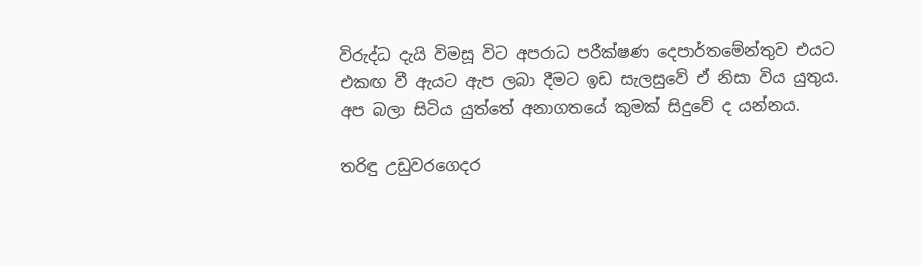විරුද්ධ දැයි විමසූ විට අපරාධ පරීක්ෂණ දෙපාර්තමේන්තුව එයට එකඟ වී ඇයට ඇප ලබා දීමට ඉඩ සැලසුවේ ඒ නිසා විය යුතුය. අප බලා සිටිය යුත්තේ අනාගතයේ කුමක් සිදුවේ ද යන්නය.

තරිඳු උඩුවරගෙදර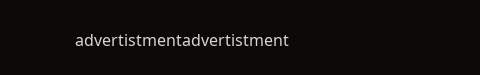advertistmentadvertistment